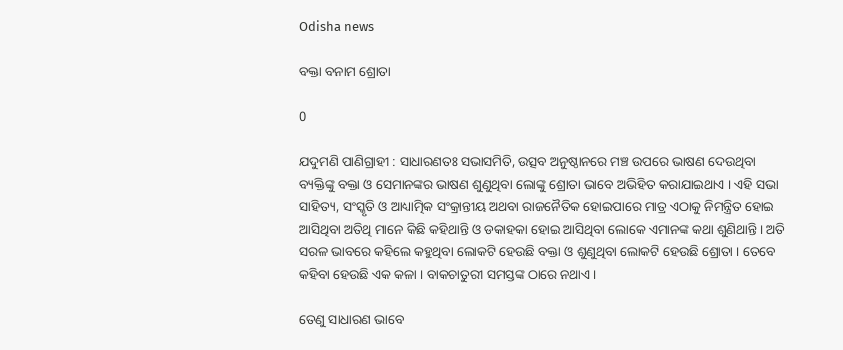Odisha news

ବକ୍ତା ବନାମ ଶ୍ରୋତା

0

ଯଦୁମଣି ପାଣିଗ୍ରାହୀ : ସାଧାରଣତଃ ସଭାସମିତି, ଉତ୍ସବ ଅନୁଷ୍ଠାନରେ ମଞ୍ଚ ଉପରେ ଭାଷଣ ଦେଉଥିବା ବ୍ୟକ୍ତିଙ୍କୁ ବକ୍ତା ଓ ସେମାନଙ୍କର ଭାଷଣ ଶୁଣୁଥିବା ଲୋଙ୍କୁ ଶ୍ରୋତା ଭାବେ ଅଭିହିତ କରାଯାଇଥାଏ । ଏହି ସଭା ସାହିତ୍ୟ, ସଂସ୍କୃତି ଓ ଆଧ୍ୟାତ୍ମିକ ସଂକ୍ରାନ୍ତୀୟ ଅଥବା ରାଜନୈତିକ ହୋଇପାରେ ମାତ୍ର ଏଠାକୁ ନିମନ୍ତ୍ରିତ ହୋଇ ଆସିଥିବା ଅତିଥି ମାନେ କିଛି କହିଥାନ୍ତି ଓ ଡକାହକା ହୋଇ ଆସିଥିବା ଲୋକେ ଏମାନଙ୍କ କଥା ଶୁଣିଥାନ୍ତି । ଅତି ସରଳ ଭାବରେ କହିଲେ କହୁଥିବା ଲୋକଟି ହେଉଛି ବକ୍ତା ଓ ଶୁଣୁଥିବା ଲୋକଟି ହେଉଛି ଶ୍ରୋତା । ତେବେ କହିବା ହେଉଛି ଏକ କଳା । ବାକଚାତୁରୀ ସମସ୍ତଙ୍କ ଠାରେ ନଥାଏ ।

ତେଣୁ ସାଧାରଣ ଭାବେ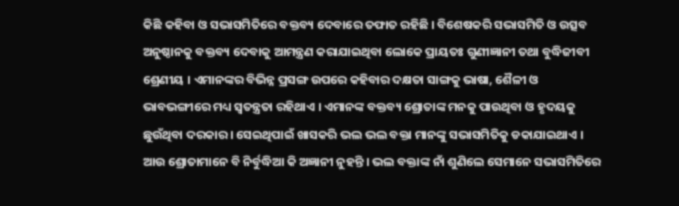କିଛି କହିବା ଓ ସଭାସମିତିରେ ବକ୍ତବ୍ୟ ଦେବାରେ ତଫାତ ରହିଛି । ବିଶେଷକରି ସଭାସମିତି ଓ ଉତ୍ସବ ଅନୁଷ୍ଠାନକୁ ବକ୍ତବ୍ୟ ଦେବାକୁ ଆମନ୍ତ୍ରଣ କରାଯାଇଥିବା ଲୋକେ ପ୍ରାୟତଃ ଗୁଣୀଜ୍ଞାନୀ ତଥା ବୁଦ୍ଧିଜୀବୀ ଶ୍ରେଣୀୟ । ଏମାନଙ୍କର ବିଭିନ୍ନ ପ୍ରସଙ୍ଗ ଉପରେ କହିବାର ଦକ୍ଷତା ସାଙ୍ଗକୁ ଭାଷା, ଶୈଳୀ ଓ ଭାବଭଙ୍ଗୀରେ ମଧ୍ୟ ସ୍ୱତନ୍ତ୍ରତା ରହିଥାଏ । ଏମାନଙ୍କ ବକ୍ତବ୍ୟ ଶ୍ରୋତାଙ୍କ ମନକୁ ପାଉଥିବା ଓ ହୃଦୟକୁ ଛୁଉଁଥିବା ଦରକାର । ସେଇଥିପାଇଁ ଖାସକରି ଭଲ ଭଲ ବକ୍ତା ମାନଙ୍କୁ ସଭାସମିତିକୁ ଡକାଯାଇଥାଏ । ଆଉ ଶ୍ରୋତାମାନେ ବି ନିର୍ବୁଦ୍ଧିଆ କି ଅଜ୍ଞାନୀ ନୁହନ୍ତି । ଭଲ ବକ୍ତାଙ୍କ ନାଁ ଶୁଣିଲେ ସେମାନେ ସଭାସମିତିରେ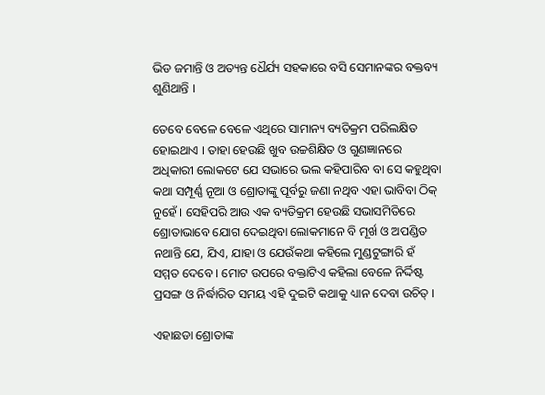ଭିଡ ଜମାନ୍ତି ଓ ଅତ୍ୟନ୍ତ ଧୈର୍ଯ୍ୟ ସହକାରେ ବସି ସେମାନଙ୍କର ବକ୍ତବ୍ୟ ଶୁଣିଥାନ୍ତି ।

ତେବେ ବେଳେ ବେଳେ ଏଥିରେ ସାମାନ୍ୟ ବ୍ୟତିକ୍ରମ ପରିଲକ୍ଷିତ ହୋଇଥାଏ । ତାହା ହେଉଛି ଖୁବ ଉଚ୍ଚଶିକ୍ଷିତ ଓ ଗୁଣଜ୍ଞାନରେ ଅଧିକାରୀ ଲୋକଟେ ଯେ ସଭାରେ ଭଲ କହିପାରିବ ବା ସେ କହୁଥିବା କଥା ସମ୍ପୂର୍ଣ୍ଣ ନୂଆ ଓ ଶ୍ରୋତାଙ୍କୁ ପୂର୍ବରୁ ଜଣା ନଥିବ ଏହା ଭାବିବା ଠିକ୍ ନୁହେଁ । ସେହିପରି ଆଉ ଏକ ବ୍ୟତିକ୍ରମ ହେଉଛି ସଭାସମିତିରେ ଶ୍ରୋତାଭାବେ ଯୋଗ ଦେଇଥିବା ଲୋକମାନେ ବି ମୂର୍ଖ ଓ ଅପଣ୍ଡିତ ନଥାନ୍ତି ଯେ, ଯିଏ, ଯାହା ଓ ଯେଉଁକଥା କହିଲେ ମୁଣ୍ଡଟୁଙ୍ଗାରି ହଁ ସମ୍ମତ ଦେବେ । ମୋଟ ଉପରେ ବକ୍ତାଟିଏ କହିଲା ବେଳେ ନିର୍ଦ୍ଦିଷ୍ଟ ପ୍ରସଙ୍ଗ ଓ ନିର୍ଦ୍ଧାରିତ ସମୟ ଏହି ଦୁଇଟି କଥାକୁ ଧ୍ୟାନ ଦେବା ଉଚିତ୍ ।

ଏହାଛଡା ଶ୍ରୋତାଙ୍କ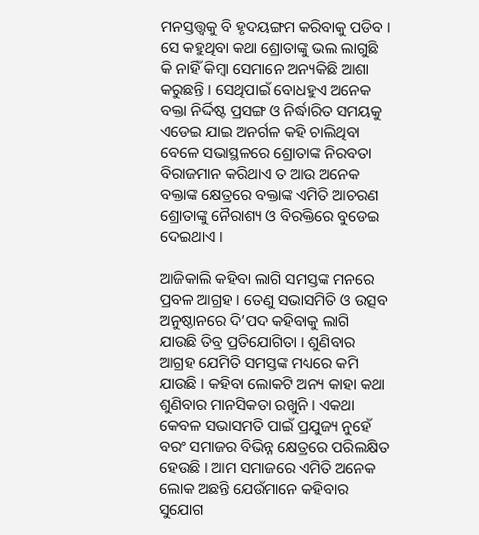ମନସ୍ତତ୍ତ୍ୱକୁ ବି ହୃଦୟଙ୍ଗମ କରିବାକୁ ପଡିବ । ସେ କହୁଥିବା କଥା ଶ୍ରୋତାଙ୍କୁ ଭଲ ଲାଗୁଛି କି ନାହିଁ କିମ୍ବା ସେମାନେ ଅନ୍ୟକିଛି ଆଶା କରୁଛନ୍ତି । ସେଥିପାଇଁ ବୋଧହୁଏ ଅନେକ ବକ୍ତା ନିର୍ଦ୍ଦିଷ୍ଟ ପ୍ରସଙ୍ଗ ଓ ନିର୍ଦ୍ଧାରିତ ସମୟକୁ ଏଡେଇ ଯାଇ ଅନର୍ଗଳ କହି ଚାଲିଥିବା ବେଳେ ସଭାସ୍ଥଳରେ ଶ୍ରୋତାଙ୍କ ନିରବତା ବିରାଜମାନ କରିଥାଏ ତ ଆଉ ଅନେକ ବକ୍ତାଙ୍କ କ୍ଷେତ୍ରରେ ବକ୍ତାଙ୍କ ଏମିତି ଆଚରଣ ଶ୍ରୋତାଙ୍କୁ ନୈରାଶ୍ୟ ଓ ବିରକ୍ତିରେ ବୁଡେଇ ଦେଇଥାଏ ।

ଆଜିକାଲି କହିବା ଲାଗି ସମସ୍ତଙ୍କ ମନରେ ପ୍ରବଳ ଆଗ୍ରହ । ତେଣୁ ସଭାସମିତି ଓ ଉତ୍ସବ ଅନୁଷ୍ଠାନରେ ଦି’ପଦ କହିବାକୁ ଲାଗି ଯାଉଛି ତିବ୍ର ପ୍ରତିଯୋଗିତା । ଶୁଣିବାର ଆଗ୍ରହ ଯେମିତି ସମସ୍ତଙ୍କ ମଧ୍ୟରେ କମି ଯାଉଛି । କହିବା ଲୋକଟି ଅନ୍ୟ କାହା କଥା ଶୁଣିବାର ମାନସିକତା ରଖୁନି । ଏକଥା କେବଳ ସଭାସମତି ପାଇଁ ପ୍ରଯୁଜ୍ୟ ନୁହେଁ ବରଂ ସମାଜର ବିଭିନ୍ନ କ୍ଷେତ୍ରରେ ପରିଲକ୍ଷିତ ହେଉଛି । ଆମ ସମାଜରେ ଏମିତି ଅନେକ ଲୋକ ଅଛନ୍ତି ଯେଉଁମାନେ କହିବାର ସୁଯୋଗ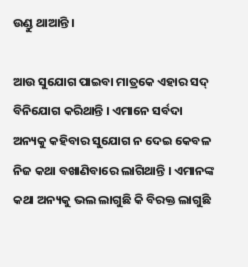ଉଣ୍ଡୁ ଥାଆନ୍ତି ।

ଆଉ ସୁଯୋଗ ପାଇବା ମାତ୍ରକେ ଏହାର ସଦ୍ ବିନିଯୋଗ କରିଥାନ୍ତି । ଏମାନେ ସର୍ବଦା ଅନ୍ୟକୁ କହିବାର ସୁଯୋଗ ନ ଦେଇ କେବଳ ନିଜ କଥା ବଖାଣିବାରେ ଲାଗିଥାନ୍ତି । ଏମାନଙ୍କ କଥା ଅନ୍ୟକୁ ଭଲ ଲାଗୁଛି କି ବିରକ୍ତ ଲାଗୁଛି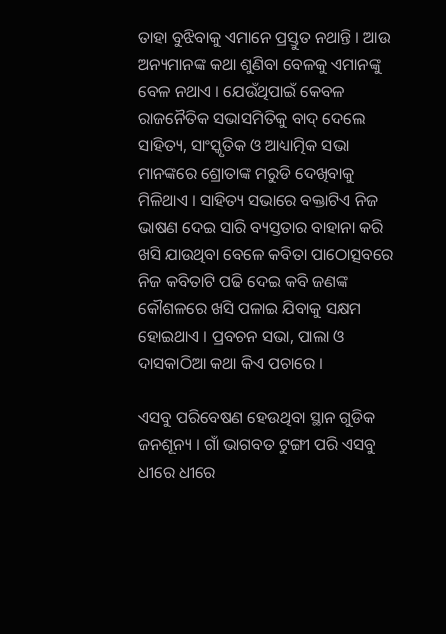ତାହା ବୁଝିବାକୁ ଏମାନେ ପ୍ରସ୍ତୁତ ନଥାନ୍ତି । ଆଉ ଅନ୍ୟମାନଙ୍କ କଥା ଶୁଣିବା ବେଳକୁ ଏମାନଙ୍କୁ ବେଳ ନଥାଏ । ଯେଉଁଥିପାଇଁ କେବଳ ରାଜନୈତିକ ସଭାସମିତିକୁ ବାଦ୍ ଦେଲେ ସାହିତ୍ୟ, ସାଂସ୍କୃତିକ ଓ ଆଧ୍ୟାତ୍ମିକ ସଭା ମାନଙ୍କରେ ଶ୍ରୋତାଙ୍କ ମରୁଡି ଦେଖିବାକୁ ମିଳିଥାଏ । ସାହିତ୍ୟ ସଭାରେ ବକ୍ତାଟିଏ ନିଜ ଭାଷଣ ଦେଇ ସାରି ବ୍ୟସ୍ତତାର ବାହାନା କରି ଖସି ଯାଉଥିବା ବେଳେ କବିତା ପାଠୋତ୍ସବରେ ନିଜ କବିତାଟି ପଢି ଦେଇ କବି ଜଣଙ୍କ କୌଶଳରେ ଖସି ପଳାଇ ଯିବାକୁ ସକ୍ଷମ ହୋଇଥାଏ । ପ୍ରବଚନ ସଭା, ପାଲା ଓ ଦାସକାଠିଆ କଥା କିଏ ପଚାରେ ।

ଏସବୁ ପରିବେଷଣ ହେଉଥିବା ସ୍ଥାନ ଗୁଡିକ ଜନଶୂନ୍ୟ । ଗାଁ ଭାଗବତ ଟୁଙ୍ଗୀ ପରି ଏସବୁ ଧୀରେ ଧୀରେ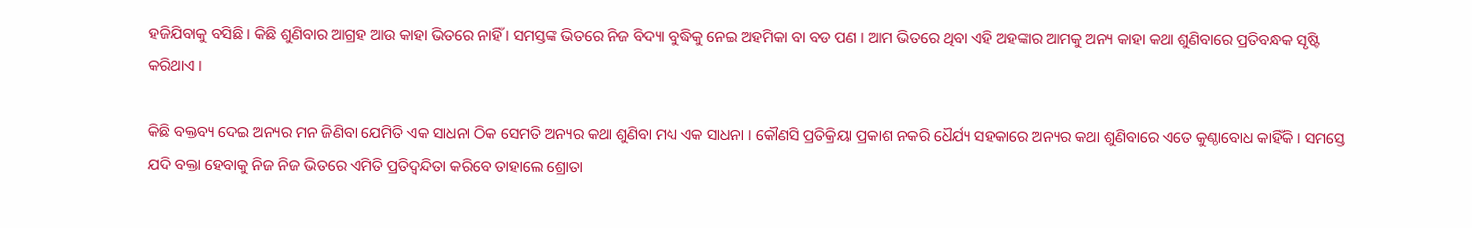ହଜିଯିବାକୁ ବସିଛି । କିଛି ଶୁଣିବାର ଆଗ୍ରହ ଆଉ କାହା ଭିତରେ ନାହିଁ । ସମସ୍ତଙ୍କ ଭିତରେ ନିଜ ବିଦ୍ୟା ବୁଦ୍ଧିକୁ ନେଇ ଅହମିକା ବା ବଡ ପଣ । ଆମ ଭିତରେ ଥିବା ଏହି ଅହଙ୍କାର ଆମକୁ ଅନ୍ୟ କାହା କଥା ଶୁଣିବାରେ ପ୍ରତିବନ୍ଧକ ସୃଷ୍ଟି କରିଥାଏ ।

କିଛି ବକ୍ତବ୍ୟ ଦେଇ ଅନ୍ୟର ମନ ଜିଣିବା ଯେମିତି ଏକ ସାଧନା ଠିକ ସେମତି ଅନ୍ୟର କଥା ଶୁଣିବା ମଧ୍ୟ ଏକ ସାଧନା । କୌଣସି ପ୍ରତିକ୍ରିୟା ପ୍ରକାଶ ନକରି ଧୈର୍ଯ୍ୟ ସହକାରେ ଅନ୍ୟର କଥା ଶୁଣିବାରେ ଏତେ କୁଣ୍ଠାବୋଧ କାହିଁକି । ସମସ୍ତେ ଯଦି ବକ୍ତା ହେବାକୁ ନିଜ ନିଜ ଭିତରେ ଏମିତି ପ୍ରତିଦ୍ୱନ୍ଦିତା କରିବେ ତାହାଲେ ଶ୍ରୋତା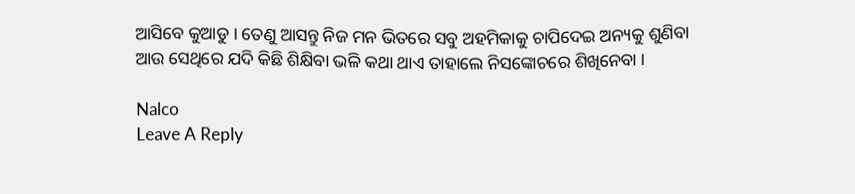ଆସିବେ କୁଆଡୁ । ତେଣୁ ଆସନ୍ତୁ ନିଜ ମନ ଭିତରେ ସବୁ ଅହମିକାକୁ ଚାପିଦେଇ ଅନ୍ୟକୁ ଶୁଣିବା ଆଉ ସେଥିରେ ଯଦି କିଛି ଶିକ୍ଷିବା ଭଳି କଥା ଥାଏ ତାହାଲେ ନିସଙ୍କୋଚରେ ଶିଖିନେବା ।

Nalco
Leave A Reply